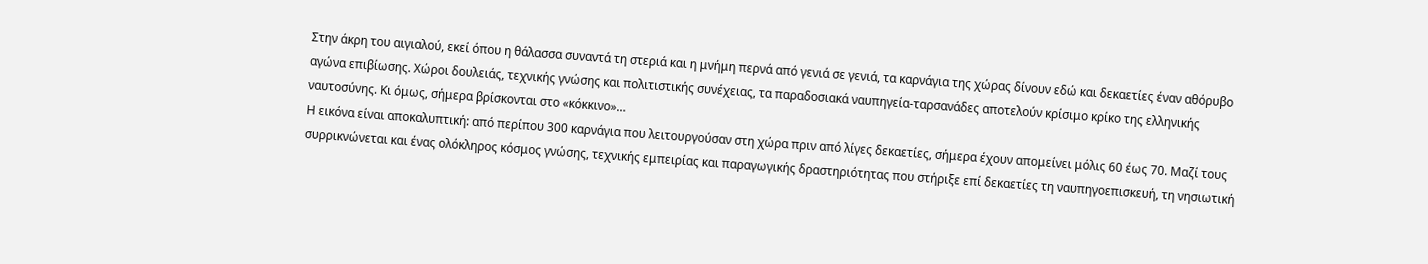Στην άκρη του αιγιαλού, εκεί όπου η θάλασσα συναντά τη στεριά και η μνήμη περνά από γενιά σε γενιά, τα καρνάγια της χώρας δίνουν εδώ και δεκαετίες έναν αθόρυβο αγώνα επιβίωσης. Χώροι δουλειάς, τεχνικής γνώσης και πολιτιστικής συνέχειας, τα παραδοσιακά ναυπηγεία-ταρσανάδες αποτελούν κρίσιμο κρίκο της ελληνικής ναυτοσύνης. Κι όμως, σήμερα βρίσκονται στο «κόκκινο»…
Η εικόνα είναι αποκαλυπτική: από περίπου 300 καρνάγια που λειτουργούσαν στη χώρα πριν από λίγες δεκαετίες, σήμερα έχουν απομείνει μόλις 60 έως 70. Μαζί τους συρρικνώνεται και ένας ολόκληρος κόσμος γνώσης, τεχνικής εμπειρίας και παραγωγικής δραστηριότητας που στήριξε επί δεκαετίες τη ναυπηγοεπισκευή, τη νησιωτική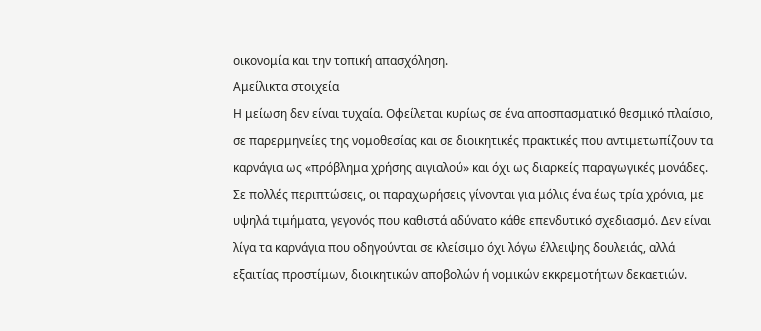οικονομία και την τοπική απασχόληση.
Αμείλικτα στοιχεία
Η μείωση δεν είναι τυχαία. Οφείλεται κυρίως σε ένα αποσπασματικό θεσμικό πλαίσιο, σε παρερμηνείες της νομοθεσίας και σε διοικητικές πρακτικές που αντιμετωπίζουν τα καρνάγια ως «πρόβλημα χρήσης αιγιαλού» και όχι ως διαρκείς παραγωγικές μονάδες. Σε πολλές περιπτώσεις, οι παραχωρήσεις γίνονται για μόλις ένα έως τρία χρόνια, με υψηλά τιμήματα, γεγονός που καθιστά αδύνατο κάθε επενδυτικό σχεδιασμό. Δεν είναι λίγα τα καρνάγια που οδηγούνται σε κλείσιμο όχι λόγω έλλειψης δουλειάς, αλλά εξαιτίας προστίμων, διοικητικών αποβολών ή νομικών εκκρεμοτήτων δεκαετιών.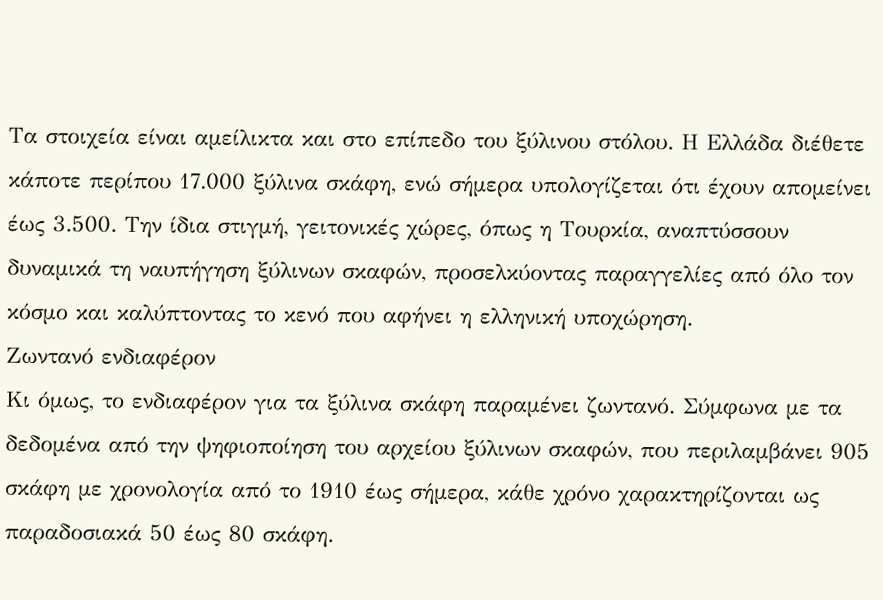Τα στοιχεία είναι αμείλικτα και στο επίπεδο του ξύλινου στόλου. Η Ελλάδα διέθετε κάποτε περίπου 17.000 ξύλινα σκάφη, ενώ σήμερα υπολογίζεται ότι έχουν απομείνει έως 3.500. Την ίδια στιγμή, γειτονικές χώρες, όπως η Τουρκία, αναπτύσσουν δυναμικά τη ναυπήγηση ξύλινων σκαφών, προσελκύοντας παραγγελίες από όλο τον κόσμο και καλύπτοντας το κενό που αφήνει η ελληνική υποχώρηση.
Ζωντανό ενδιαφέρον
Κι όμως, το ενδιαφέρον για τα ξύλινα σκάφη παραμένει ζωντανό. Σύμφωνα με τα δεδομένα από την ψηφιοποίηση του αρχείου ξύλινων σκαφών, που περιλαμβάνει 905 σκάφη με χρονολογία από το 1910 έως σήμερα, κάθε χρόνο χαρακτηρίζονται ως παραδοσιακά 50 έως 80 σκάφη.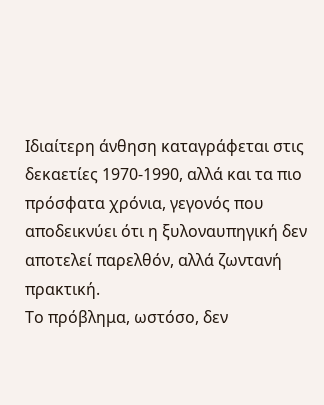Ιδιαίτερη άνθηση καταγράφεται στις δεκαετίες 1970-1990, αλλά και τα πιο πρόσφατα χρόνια, γεγονός που αποδεικνύει ότι η ξυλοναυπηγική δεν αποτελεί παρελθόν, αλλά ζωντανή πρακτική.
Το πρόβλημα, ωστόσο, δεν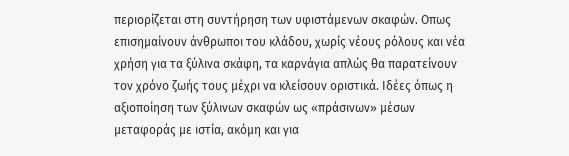περιορίζεται στη συντήρηση των υφιστάμενων σκαφών. Οπως επισημαίνουν άνθρωποι του κλάδου, χωρίς νέους ρόλους και νέα χρήση για τα ξύλινα σκάφη, τα καρνάγια απλώς θα παρατείνουν τον χρόνο ζωής τους μέχρι να κλείσουν οριστικά. Ιδέες όπως η αξιοποίηση των ξύλινων σκαφών ως «πράσινων» μέσων μεταφοράς με ιστία, ακόμη και για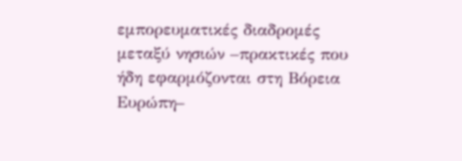εμπορευματικές διαδρομές μεταξύ νησιών –πρακτικές που ήδη εφαρμόζονται στη Βόρεια Ευρώπη–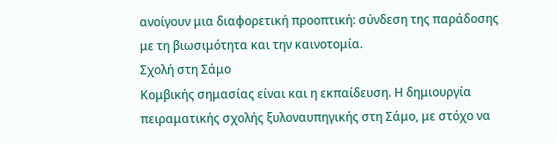ανοίγουν μια διαφορετική προοπτική: σύνδεση της παράδοσης με τη βιωσιμότητα και την καινοτομία.
Σχολή στη Σάμο
Κομβικής σημασίας είναι και η εκπαίδευση. Η δημιουργία πειραματικής σχολής ξυλοναυπηγικής στη Σάμο, με στόχο να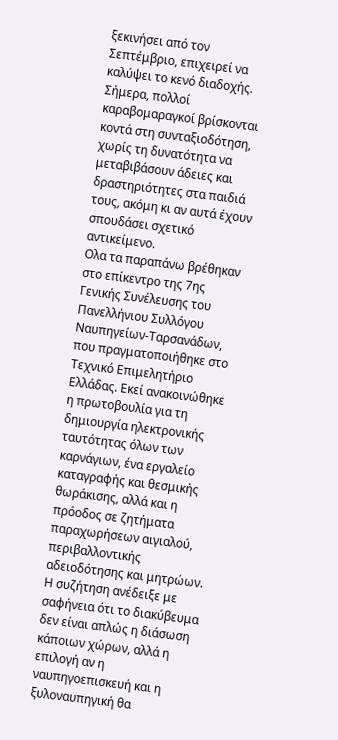ξεκινήσει από τον Σεπτέμβριο, επιχειρεί να καλύψει το κενό διαδοχής. Σήμερα, πολλοί καραβομαραγκοί βρίσκονται κοντά στη συνταξιοδότηση, χωρίς τη δυνατότητα να μεταβιβάσουν άδειες και δραστηριότητες στα παιδιά τους, ακόμη κι αν αυτά έχουν σπουδάσει σχετικό αντικείμενο.
Ολα τα παραπάνω βρέθηκαν στο επίκεντρο της 7ης Γενικής Συνέλευσης του Πανελλήνιου Συλλόγου Ναυπηγείων-Ταρσανάδων, που πραγματοποιήθηκε στο Τεχνικό Επιμελητήριο Ελλάδας. Εκεί ανακοινώθηκε η πρωτοβουλία για τη δημιουργία ηλεκτρονικής ταυτότητας όλων των καρνάγιων, ένα εργαλείο καταγραφής και θεσμικής θωράκισης, αλλά και η πρόοδος σε ζητήματα παραχωρήσεων αιγιαλού, περιβαλλοντικής αδειοδότησης και μητρώων.
Η συζήτηση ανέδειξε με σαφήνεια ότι το διακύβευμα δεν είναι απλώς η διάσωση κάποιων χώρων, αλλά η επιλογή αν η ναυπηγοεπισκευή και η ξυλοναυπηγική θα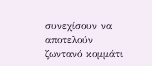συνεχίσουν να αποτελούν ζωντανό κομμάτι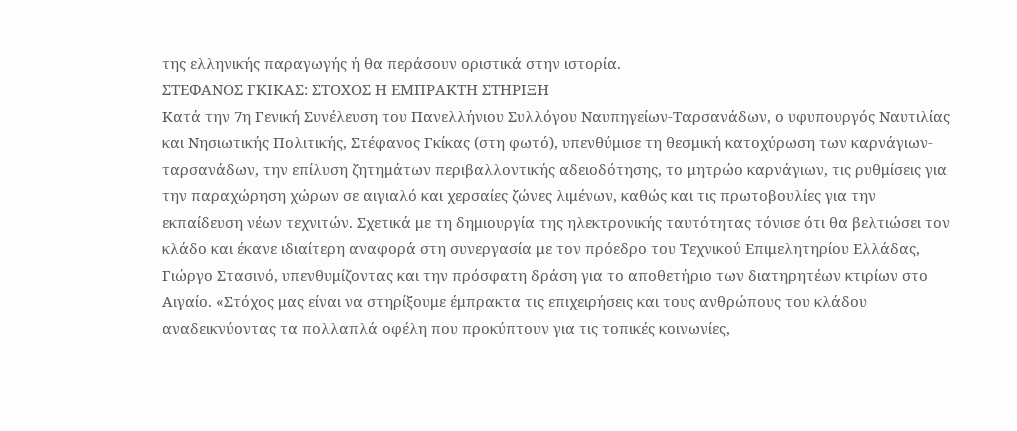της ελληνικής παραγωγής ή θα περάσουν οριστικά στην ιστορία.
ΣΤΕΦΑΝΟΣ ΓΚΙΚΑΣ: ΣΤΟΧΟΣ Η ΕΜΠΡΑΚΤΗ ΣΤΗΡΙΞΗ
Κατά την 7η Γενική Συνέλευση του Πανελλήνιου Συλλόγου Ναυπηγείων-Ταρσανάδων, ο υφυπουργός Ναυτιλίας και Νησιωτικής Πολιτικής, Στέφανος Γκίκας (στη φωτό), υπενθύμισε τη θεσμική κατοχύρωση των καρνάγιων-ταρσανάδων, την επίλυση ζητημάτων περιβαλλοντικής αδειοδότησης, το μητρώο καρνάγιων, τις ρυθμίσεις για την παραχώρηση χώρων σε αιγιαλό και χερσαίες ζώνες λιμένων, καθώς και τις πρωτοβουλίες για την εκπαίδευση νέων τεχνιτών. Σχετικά με τη δημιουργία της ηλεκτρονικής ταυτότητας τόνισε ότι θα βελτιώσει τον κλάδο και έκανε ιδιαίτερη αναφορά στη συνεργασία με τον πρόεδρο του Τεχνικού Επιμελητηρίου Ελλάδας, Γιώργο Στασινό, υπενθυμίζοντας και την πρόσφατη δράση για το αποθετήριο των διατηρητέων κτιρίων στο Αιγαίο. «Στόχος μας είναι να στηρίξουμε έμπρακτα τις επιχειρήσεις και τους ανθρώπους του κλάδου αναδεικνύοντας τα πολλαπλά οφέλη που προκύπτουν για τις τοπικές κοινωνίες,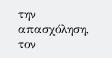την απασχόληση, τον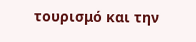τουρισμό και την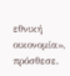εθνική οικονομία», πρόσθεσε.